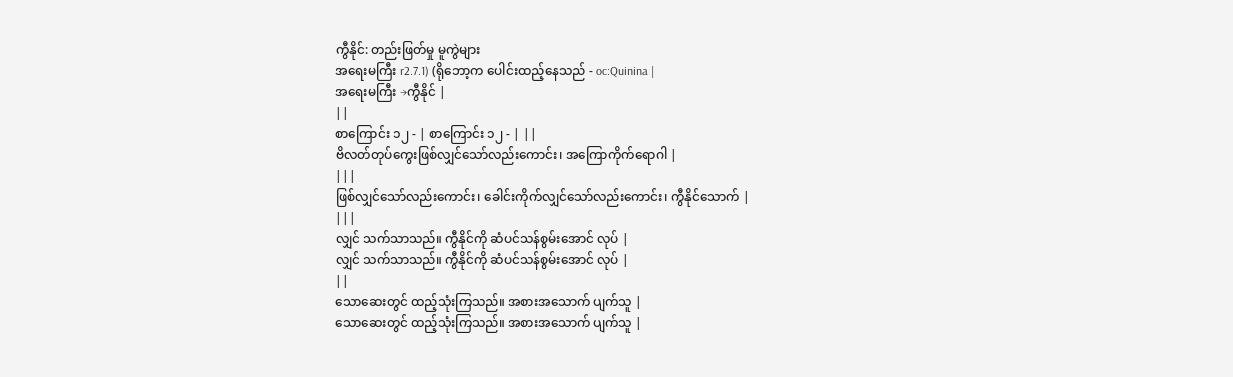ကွီနိုင်: တည်းဖြတ်မှု မူကွဲများ
အရေးမကြီး r2.7.1) (ရိုဘော့က ပေါင်းထည့်နေသည် - oc:Quinina |
အရေးမကြီး →ကွီနိုင် |
||
စာကြောင်း ၁၂ - | စာကြောင်း ၁၂ - | ||
ဗိလတ်တုပ်ကွေးဖြစ်လျှင်သော်လည်းကောင်း၊ အကြောကိုက်ရောဂါ |
|||
ဖြစ်လျှင်သော်လည်းကောင်း၊ ခေါင်းကိုက်လျှင်သော်လည်းကောင်း၊ ကွီနိုင်သောက် |
|||
လျှင် သက်သာသည်။ ကွီနိုင်ကို ဆံပင်သန်စွမ်းအောင် လုပ် |
လျှင် သက်သာသည်။ ကွီနိုင်ကို ဆံပင်သန်စွမ်းအောင် လုပ် |
||
သောဆေးတွင် ထည့်သုံးကြသည်။ အစားအသောက် ပျက်သူ |
သောဆေးတွင် ထည့်သုံးကြသည်။ အစားအသောက် ပျက်သူ |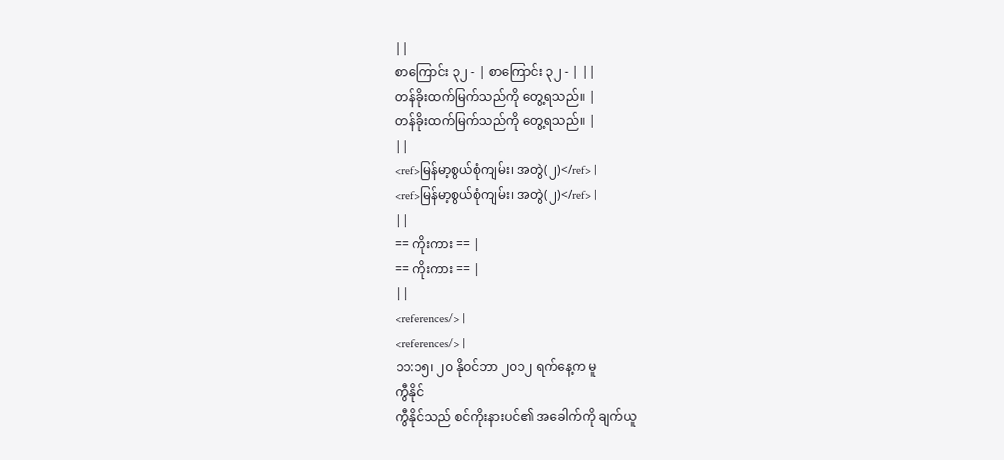||
စာကြောင်း ၃၂ - | စာကြောင်း ၃၂ - | ||
တန်ခိုးထက်မြက်သည်ကို တွေ့ရသည်။ |
တန်ခိုးထက်မြက်သည်ကို တွေ့ရသည်။ |
||
<ref>မြန်မာ့စွယ်စုံကျမ်း၊ အတွဲ(၂)</ref> |
<ref>မြန်မာ့စွယ်စုံကျမ်း၊ အတွဲ(၂)</ref> |
||
== ကိုးကား == |
== ကိုးကား == |
||
<references/> |
<references/> |
၁၁:၁၅၊ ၂၀ နိုဝင်ဘာ ၂၀၁၂ ရက်နေ့က မူ
ကွီနိုင်
ကွီနိုင်သည် စင်ကိုးနားပင်၏ အခေါက်ကို ချက်ယူ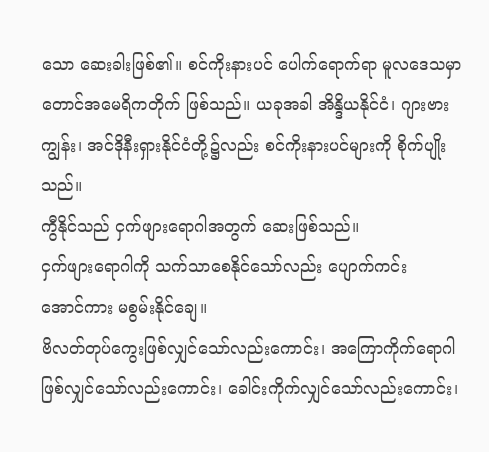သော ဆေးခါးဖြစ်၏။ စင်ကိုးနားပင် ပေါက်ရောက်ရာ မူလဒေသမှာ တောင်အမေရိကတိုက် ဖြစ်သည်။ ယခုအခါ အိန္ဒိယနိုင်ငံ၊ ဂျားဗားကျွန်း၊ အင်ဒိုနီးရှားနိုင်ငံတို့၌လည်း စင်ကိုးနားပင်များကို စိုက်ပျိုးသည်။
ကွီနိုင်သည် ငှက်ဖျားရောဂါအတွက် ဆေးဖြစ်သည်။
ငှက်ဖျားရောဂါကို သက်သာစေနိုင်သော်လည်း ပျောက်ကင်း
အောင်ကား မစွမ်းနိုင်ချေ။
ဗိလတ်တုပ်ကွေးဖြစ်လျှင်သော်လည်းကောင်း၊ အကြောကိုက်ရောဂါ
ဖြစ်လျှင်သော်လည်းကောင်း၊ ခေါင်းကိုက်လျှင်သော်လည်းကောင်း၊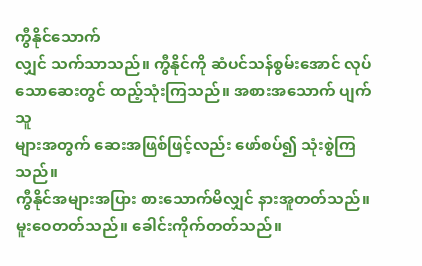ကွီနိုင်သောက်
လျှင် သက်သာသည်။ ကွီနိုင်ကို ဆံပင်သန်စွမ်းအောင် လုပ်
သောဆေးတွင် ထည့်သုံးကြသည်။ အစားအသောက် ပျက်သူ
များအတွက် ဆေးအဖြစ်ဖြင့်လည်း ဖော်စပ်၍ သုံးစွဲကြသည်။
ကွီနိုင်အများအပြား စားသောက်မိလျှင် နားအူတတ်သည်။
မူးဝေတတ်သည်။ ခေါင်းကိုက်တတ်သည်။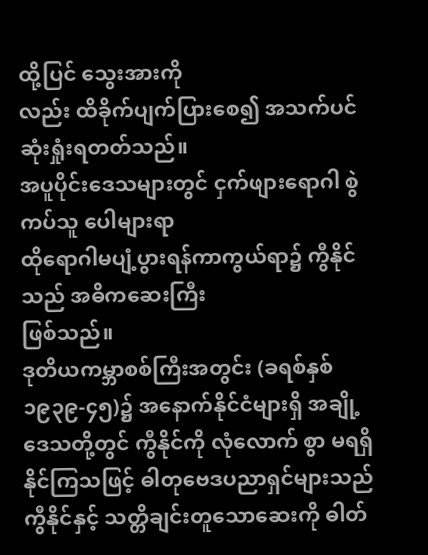ထို့ပြင် သွေးအားကို
လည်း ထိခိုက်ပျက်ပြားစေ၍ အသက်ပင် ဆုံးရှုံးရတတ်သည်။
အပူပိုင်းဒေသများတွင် ငှက်ဖျားရောဂါ စွဲကပ်သူ ပေါများရာ
ထိုရောဂါမပျံ့ပွားရန်ကာကွယ်ရာ၌ ကွီနိုင်သည် အဓိကဆေးကြီး
ဖြစ်သည်။
ဒုတိယကမ္ဘာစစ်ကြီးအတွင်း (ခရစ်နှစ် ၁၉၃၉-၄၅)၌ အနောက်နိုင်ငံများရှိ အချို့ဒေသတို့တွင် ကွီနိုင်ကို လုံလောက် စွာ မရရှိနိုင်ကြသဖြင့် ဓါတုဗေဒပညာရှင်များသည် ကွီနိုင်နှင့် သတ္တိချင်းတူသောဆေးကို ဓါတ်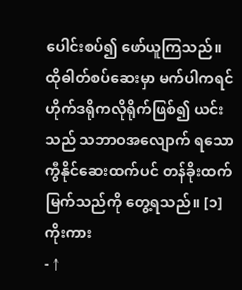ပေါင်းစပ်၍ ဖော်ယူကြသည်။ ထိုဓါတ်စပ်ဆေးမှာ မက်ပါကရင်ဟိုက်ဒရိုကလိုရိုက်ဖြစ်၍ ယင်းသည် သဘာဝအလျောက် ရသော ကွီနိုင်ဆေးထက်ပင် တန်ခိုးထက်မြက်သည်ကို တွေ့ရသည်။ [၁]
ကိုးကား
- ↑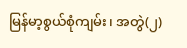မြန်မာ့စွယ်စုံကျမ်း၊ အတွဲ(၂)